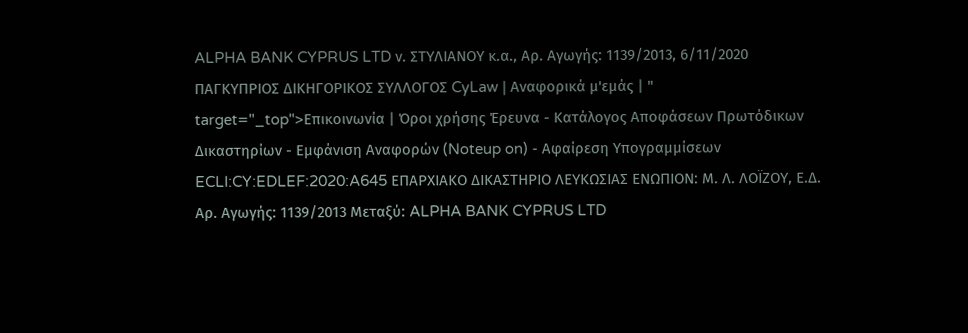ALPHA BANK CYPRUS LTD ν. ΣΤΥΛΙΑΝΟΥ κ.α., Αρ. Αγωγής: 1139/2013, 6/11/2020 ΠΑΓΚΥΠΡΙΟΣ ΔΙΚΗΓΟΡΙΚΟΣ ΣΥΛΛΟΓΟΣ CyLaw | Αναφορικά μ'εμάς | " target="_top">Επικοινωνία | Όροι χρήσης Έρευνα - Κατάλογος Αποφάσεων Πρωτόδικων Δικαστηρίων - Εμφάνιση Αναφορών (Noteup on) - Αφαίρεση Υπογραμμίσεων ECLI:CY:EDLEF:2020:A645 ΕΠΑΡΧΙΑΚΟ ΔΙΚΑΣΤΗΡΙΟ ΛΕΥΚΩΣΙΑΣ ΕΝΩΠΙΟΝ: Μ. Λ. ΛΟΪΖΟΥ, Ε.Δ. Αρ. Αγωγής: 1139/2013 Μεταξύ: ALPHA BANK CYPRUS LTD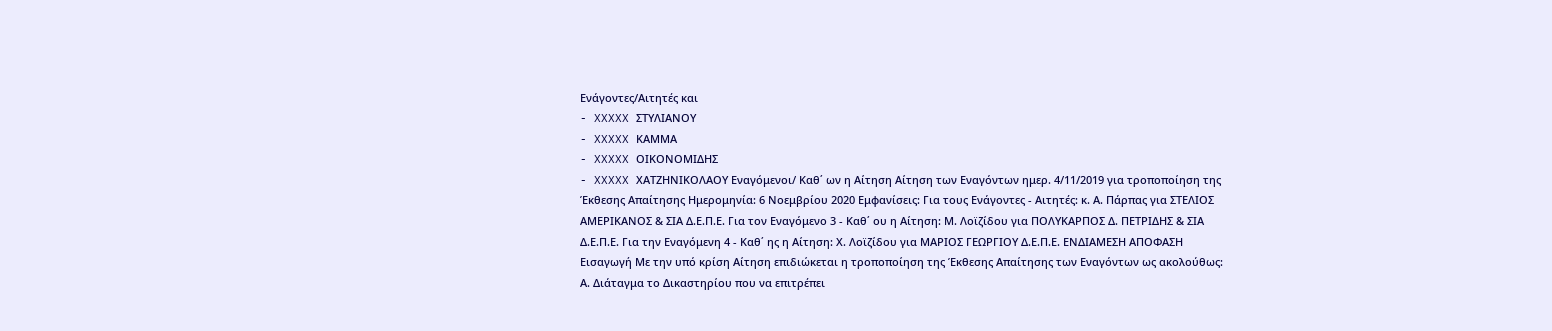Eνάγοντες/Αιτητές και
- XXXXX ΣΤΥΛΙΑΝΟΥ
- XXXXX ΚΑΜΜΑ
- XXXXX ΟΙΚΟΝΟΜΙΔΗΣ
- XXXXX ΧΑΤΖΗΝΙΚΟΛΑΟΥ Eναγόμενοι/ Καθ΄ ων η Αίτηση Αίτηση των Εναγόντων ημερ. 4/11/2019 για τροποποίηση της Έκθεσης Απαίτησης Ημερομηνία: 6 Νοεμβρίου 2020 Εμφανίσεις: Για τους Ενάγοντες - Αιτητές: κ. Α. Πάρπας για ΣΤΕΛΙΟΣ ΑΜΕΡΙΚΑΝΟΣ & ΣΙΑ Δ.Ε.Π.Ε. Για τον Εναγόμενο 3 - Καθ΄ ου η Αίτηση: Μ. Λοϊζίδου για ΠΟΛΥΚΑΡΠΟΣ Δ. ΠΕΤΡΙΔΗΣ & ΣΙΑ Δ.Ε.Π.Ε. Για την Εναγόμενη 4 - Καθ΄ ης η Αίτηση: Χ. Λοϊζίδου για ΜΑΡΙΟΣ ΓΕΩΡΓΙΟΥ Δ.Ε.Π.Ε. ΕΝΔΙΑΜΕΣΗ ΑΠΟΦΑΣΗ Εισαγωγή Με την υπό κρίση Αίτηση επιδιώκεται η τροποποίηση της Έκθεσης Απαίτησης των Εναγόντων ως ακολούθως: Α. Διάταγμα το Δικαστηρίου που να επιτρέπει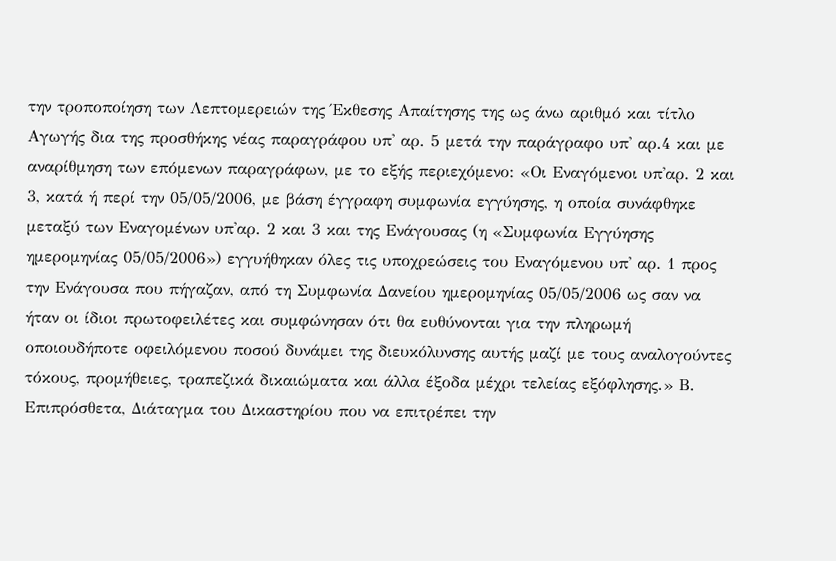την τροποποίηση των Λεπτομερειών της Έκθεσης Απαίτησης της ως άνω αριθμό και τίτλο Αγωγής δια της προσθήκης νέας παραγράφου υπ' αρ. 5 μετά την παράγραφο υπ' αρ.4 και με αναρίθμηση των επόμενων παραγράφων, με το εξής περιεχόμενο: «Οι Εναγόμενοι υπ'αρ. 2 και 3, κατά ή περί την 05/05/2006, με βάση έγγραφη συμφωνία εγγύησης, η οποία συνάφθηκε μεταξύ των Εναγομένων υπ'αρ. 2 και 3 και της Ενάγουσας (η «Συμφωνία Εγγύησης ημερομηνίας 05/05/2006») εγγυήθηκαν όλες τις υποχρεώσεις του Εναγόμενου υπ' αρ. 1 προς την Ενάγουσα που πήγαζαν, από τη Συμφωνία Δανείου ημερομηνίας 05/05/2006 ως σαν να ήταν οι ίδιοι πρωτοφειλέτες και συμφώνησαν ότι θα ευθύνονται για την πληρωμή οποιουδήποτε οφειλόμενου ποσού δυνάμει της διευκόλυνσης αυτής μαζί με τους αναλογούντες τόκους, προμήθειες, τραπεζικά δικαιώματα και άλλα έξοδα μέχρι τελείας εξόφλησης.» Β. Επιπρόσθετα, Διάταγμα του Δικαστηρίου που να επιτρέπει την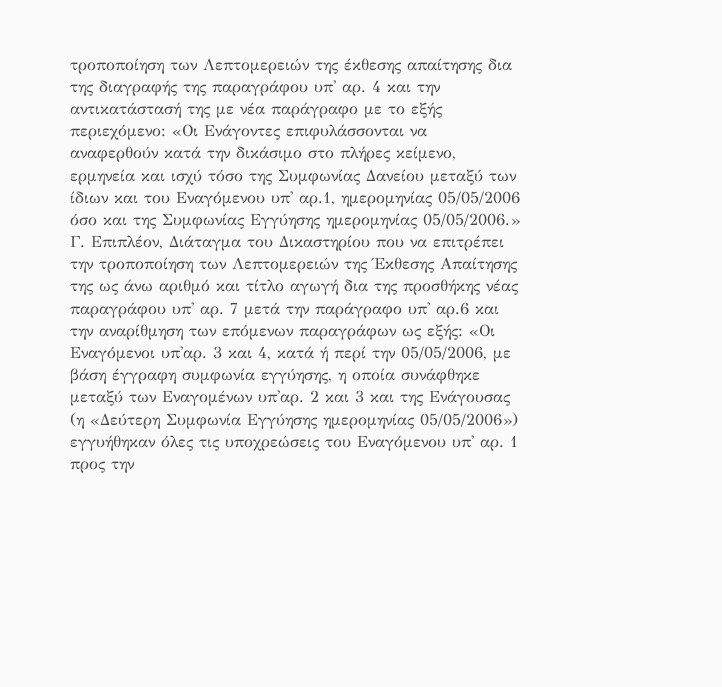τροποποίηση των Λεπτομερειών της έκθεσης απαίτησης δια της διαγραφής της παραγράφου υπ' αρ. 4 και την αντικατάστασή της με νέα παράγραφο με το εξής περιεχόμενο: «Οι Ενάγοντες επιφυλάσσονται να αναφερθούν κατά την δικάσιμο στο πλήρες κείμενο, ερμηνεία και ισχύ τόσο της Συμφωνίας Δανείου μεταξύ των ίδιων και του Εναγόμενου υπ' αρ.1, ημερομηνίας 05/05/2006 όσο και της Συμφωνίας Εγγύησης ημερομηνίας 05/05/2006.» Γ. Επιπλέον, Διάταγμα του Δικαστηρίου που να επιτρέπει την τροποποίηση των Λεπτομερειών της Έκθεσης Απαίτησης της ως άνω αριθμό και τίτλο αγωγή δια της προσθήκης νέας παραγράφου υπ' αρ. 7 μετά την παράγραφο υπ' αρ.6 και την αναρίθμηση των επόμενων παραγράφων ως εξής: «Οι Εναγόμενοι υπ'αρ. 3 και 4, κατά ή περί την 05/05/2006, με βάση έγγραφη συμφωνία εγγύησης, η οποία συνάφθηκε μεταξύ των Εναγομένων υπ'αρ. 2 και 3 και της Ενάγουσας (η «Δεύτερη Συμφωνία Εγγύησης ημερομηνίας 05/05/2006») εγγυήθηκαν όλες τις υποχρεώσεις του Εναγόμενου υπ' αρ. 1 προς την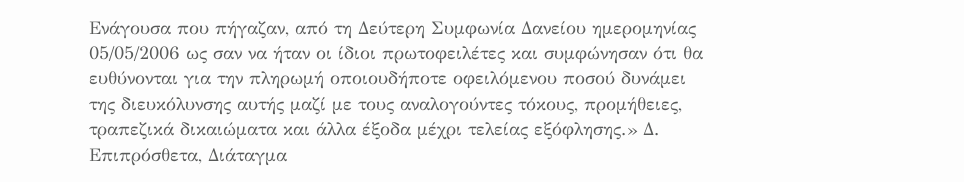Ενάγουσα που πήγαζαν, από τη Δεύτερη Συμφωνία Δανείου ημερομηνίας 05/05/2006 ως σαν να ήταν οι ίδιοι πρωτοφειλέτες και συμφώνησαν ότι θα ευθύνονται για την πληρωμή οποιουδήποτε οφειλόμενου ποσού δυνάμει της διευκόλυνσης αυτής μαζί με τους αναλογούντες τόκους, προμήθειες, τραπεζικά δικαιώματα και άλλα έξοδα μέχρι τελείας εξόφλησης.» Δ. Επιπρόσθετα, Διάταγμα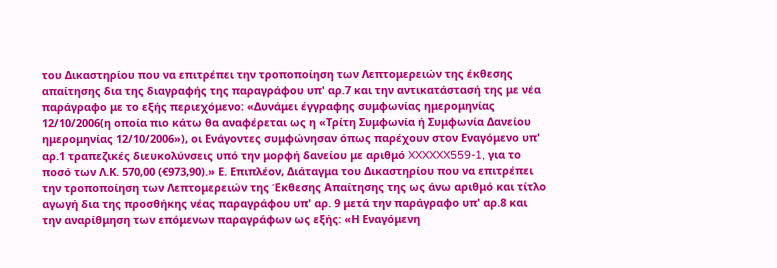του Δικαστηρίου που να επιτρέπει την τροποποίηση των Λεπτομερειών της έκθεσης απαίτησης δια της διαγραφής της παραγράφου υπ' αρ.7 και την αντικατάστασή της με νέα παράγραφο με το εξής περιεχόμενο: «Δυνάμει έγγραφης συμφωνίας ημερομηνίας 12/10/2006(η οποία πιο κάτω θα αναφέρεται ως η «Τρίτη Συμφωνία ή Συμφωνία Δανείου ημερομηνίας 12/10/2006»), οι Ενάγοντες συμφώνησαν όπως παρέχουν στον Εναγόμενο υπ' αρ.1 τραπεζικές διευκολύνσεις υπό την μορφή δανείου με αριθμό XXXXXX559-1, για το ποσό των Λ.Κ. 570,00 (€973,90).» Ε. Επιπλέον, Διάταγμα του Δικαστηρίου που να επιτρέπει την τροποποίηση των Λεπτομερειών της Έκθεσης Απαίτησης της ως άνω αριθμό και τίτλο αγωγή δια της προσθήκης νέας παραγράφου υπ' αρ. 9 μετά την παράγραφο υπ' αρ.8 και την αναρίθμηση των επόμενων παραγράφων ως εξής: «Η Εναγόμενη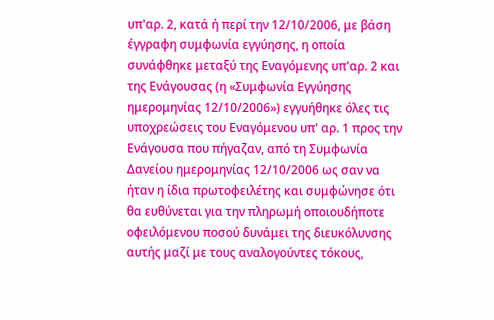υπ'αρ. 2, κατά ή περί την 12/10/2006, με βάση έγγραφη συμφωνία εγγύησης, η οποία συνάφθηκε μεταξύ της Εναγόμενης υπ'αρ. 2 και της Ενάγουσας (η «Συμφωνία Εγγύησης ημερομηνίας 12/10/2006») εγγυήθηκε όλες τις υποχρεώσεις του Εναγόμενου υπ' αρ. 1 προς την Ενάγουσα που πήγαζαν, από τη Συμφωνία Δανείου ημερομηνίας 12/10/2006 ως σαν να ήταν η ίδια πρωτοφειλέτης και συμφώνησε ότι θα ευθύνεται για την πληρωμή οποιουδήποτε οφειλόμενου ποσού δυνάμει της διευκόλυνσης αυτής μαζί με τους αναλογούντες τόκους,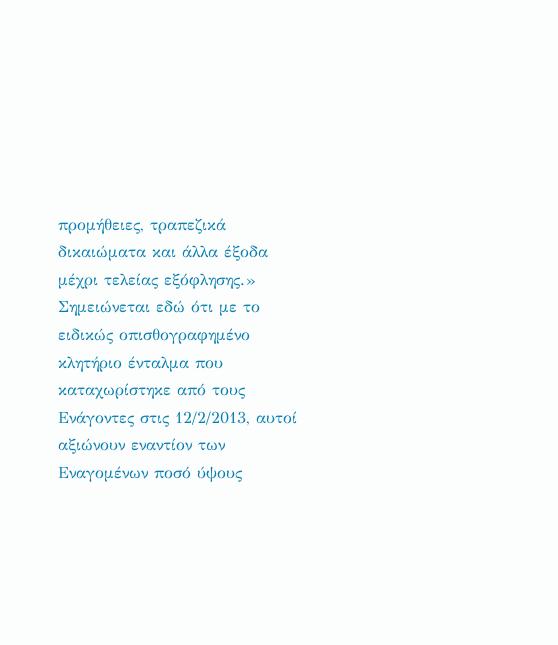προμήθειες, τραπεζικά δικαιώματα και άλλα έξοδα μέχρι τελείας εξόφλησης.» Σημειώνεται εδώ ότι με το ειδικώς οπισθογραφημένο κλητήριο ένταλμα που καταχωρίστηκε από τους Ενάγοντες στις 12/2/2013, αυτοί αξιώνουν εναντίον των Εναγομένων ποσό ύψους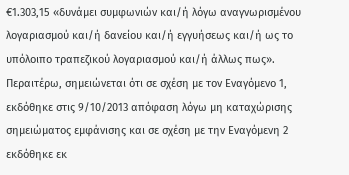€1.303,15 «δυνάμει συμφωνιών και/ή λόγω αναγνωρισμένου λογαριασμού και/ή δανείου και/ή εγγυήσεως και/ή ως το υπόλοιπο τραπεζικού λογαριασμού και/ή άλλως πως». Περαιτέρω, σημειώνεται ότι σε σχέση με τον Εναγόμενο 1, εκδόθηκε στις 9/10/2013 απόφαση λόγω μη καταχώρισης σημειώματος εμφάνισης και σε σχέση με την Εναγόμενη 2 εκδόθηκε εκ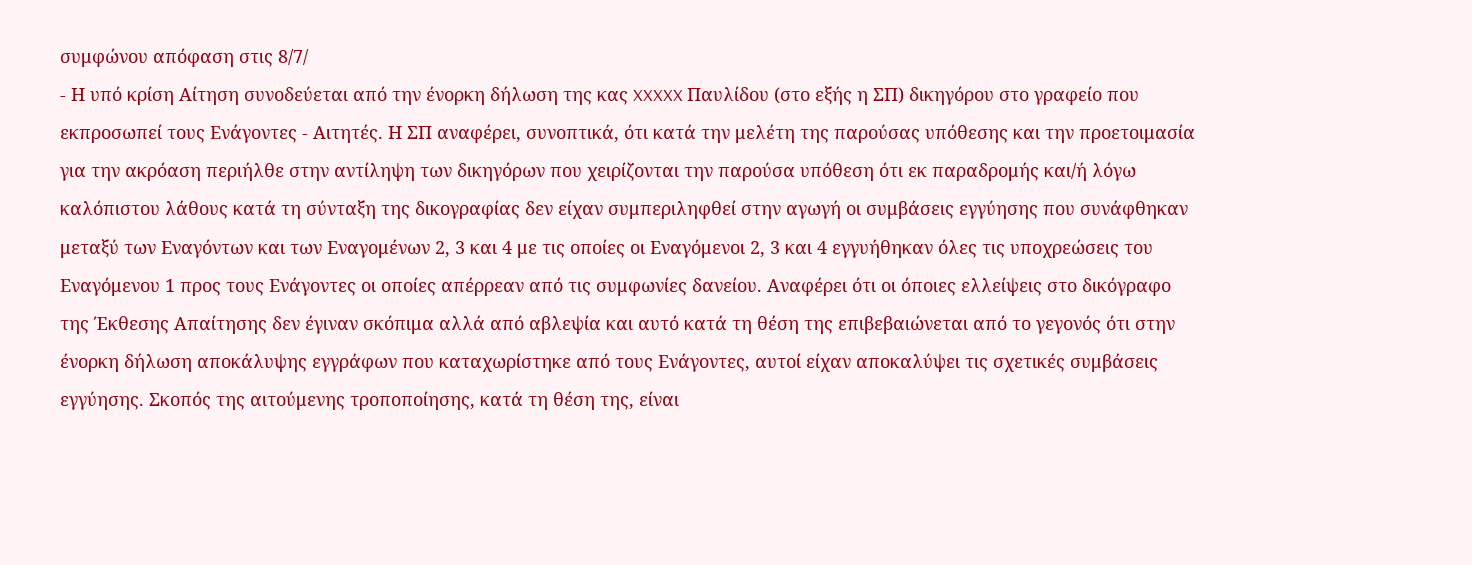συμφώνου απόφαση στις 8/7/
- Η υπό κρίση Αίτηση συνοδεύεται από την ένορκη δήλωση της κας XXXXX Παυλίδου (στο εξής η ΣΠ) δικηγόρου στο γραφείο που εκπροσωπεί τους Ενάγοντες - Αιτητές. Η ΣΠ αναφέρει, συνοπτικά, ότι κατά την μελέτη της παρούσας υπόθεσης και την προετοιμασία για την ακρόαση περιήλθε στην αντίληψη των δικηγόρων που χειρίζονται την παρούσα υπόθεση ότι εκ παραδρομής και/ή λόγω καλόπιστου λάθους κατά τη σύνταξη της δικογραφίας δεν είχαν συμπεριληφθεί στην αγωγή οι συμβάσεις εγγύησης που συνάφθηκαν μεταξύ των Εναγόντων και των Εναγομένων 2, 3 και 4 με τις οποίες οι Εναγόμενοι 2, 3 και 4 εγγυήθηκαν όλες τις υποχρεώσεις του Εναγόμενου 1 προς τους Ενάγοντες οι οποίες απέρρεαν από τις συμφωνίες δανείου. Αναφέρει ότι οι όποιες ελλείψεις στο δικόγραφο της Έκθεσης Απαίτησης δεν έγιναν σκόπιμα αλλά από αβλεψία και αυτό κατά τη θέση της επιβεβαιώνεται από το γεγονός ότι στην ένορκη δήλωση αποκάλυψης εγγράφων που καταχωρίστηκε από τους Ενάγοντες, αυτοί είχαν αποκαλύψει τις σχετικές συμβάσεις εγγύησης. Σκοπός της αιτούμενης τροποποίησης, κατά τη θέση της, είναι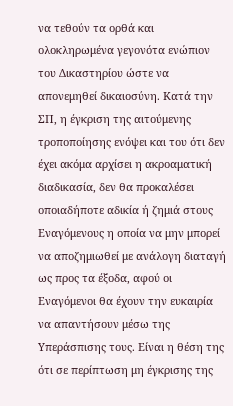να τεθούν τα ορθά και ολοκληρωμένα γεγονότα ενώπιον του Δικαστηρίου ώστε να απονεμηθεί δικαιοσύνη. Κατά την ΣΠ, η έγκριση της αιτούμενης τροποποίησης ενόψει και του ότι δεν έχει ακόμα αρχίσει η ακροαματική διαδικασία, δεν θα προκαλέσει οποιαδήποτε αδικία ή ζημιά στους Εναγόμενους η οποία να μην μπορεί να αποζημιωθεί με ανάλογη διαταγή ως προς τα έξοδα, αφού οι Εναγόμενοι θα έχουν την ευκαιρία να απαντήσουν μέσω της Υπεράσπισης τους. Είναι η θέση της ότι σε περίπτωση μη έγκρισης της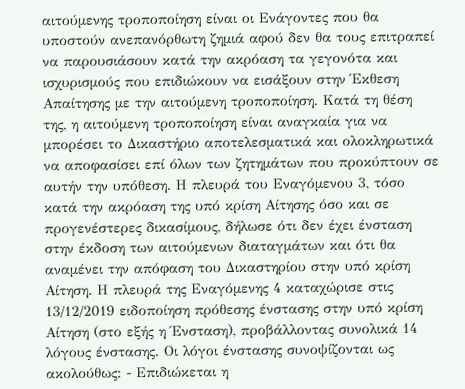αιτούμενης τροποποίηση είναι οι Ενάγοντες που θα υποστούν ανεπανόρθωτη ζημιά αφού δεν θα τους επιτραπεί να παρουσιάσουν κατά την ακρόαση τα γεγονότα και ισχυρισμούς που επιδιώκουν να εισάξουν στην Έκθεση Απαίτησης με την αιτούμενη τροποποίηση. Κατά τη θέση της, η αιτούμενη τροποποίηση είναι αναγκαία για να μπορέσει το Δικαστήριο αποτελεσματικά και ολοκληρωτικά να αποφασίσει επί όλων των ζητημάτων που προκύπτουν σε αυτήν την υπόθεση. Η πλευρά του Εναγόμενου 3, τόσο κατά την ακρόαση της υπό κρίση Αίτησης όσο και σε προγενέστερες δικασίμους, δήλωσε ότι δεν έχει ένσταση στην έκδοση των αιτούμενων διαταγμάτων και ότι θα αναμένει την απόφαση του Δικαστηρίου στην υπό κρίση Αίτηση. Η πλευρά της Εναγόμενης 4 καταχώρισε στις 13/12/2019 ειδοποίηση πρόθεσης ένστασης στην υπό κρίση Αίτηση (στο εξής η Ένσταση), προβάλλοντας συνολικά 14 λόγους ένστασης. Οι λόγοι ένστασης συνοψίζονται ως ακολούθως: - Επιδιώκεται η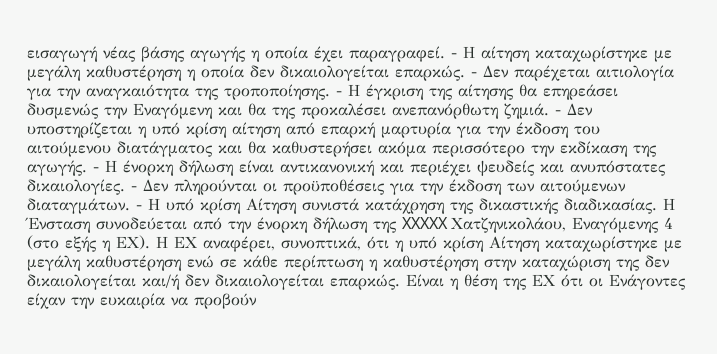εισαγωγή νέας βάσης αγωγής η οποία έχει παραγραφεί. - Η αίτηση καταχωρίστηκε με μεγάλη καθυστέρηση η οποία δεν δικαιολογείται επαρκώς. - Δεν παρέχεται αιτιολογία για την αναγκαιότητα της τροποποίησης. - Η έγκριση της αίτησης θα επηρεάσει δυσμενώς την Εναγόμενη και θα της προκαλέσει ανεπανόρθωτη ζημιά. - Δεν υποστηρίζεται η υπό κρίση αίτηση από επαρκή μαρτυρία για την έκδοση του αιτούμενου διατάγματος και θα καθυστερήσει ακόμα περισσότερο την εκδίκαση της αγωγής. - Η ένορκη δήλωση είναι αντικανονική και περιέχει ψευδείς και ανυπόστατες δικαιολογίες. - Δεν πληρούνται οι προϋποθέσεις για την έκδοση των αιτούμενων διαταγμάτων. - Η υπό κρίση Αίτηση συνιστά κατάχρηση της δικαστικής διαδικασίας. Η Ένσταση συνοδεύεται από την ένορκη δήλωση της XXXXX Χατζηνικολάου, Εναγόμενης 4 (στο εξής η ΕΧ). Η ΕΧ αναφέρει, συνοπτικά, ότι η υπό κρίση Αίτηση καταχωρίστηκε με μεγάλη καθυστέρηση ενώ σε κάθε περίπτωση η καθυστέρηση στην καταχώριση της δεν δικαιολογείται και/ή δεν δικαιολογείται επαρκώς. Είναι η θέση της ΕΧ ότι οι Ενάγοντες είχαν την ευκαιρία να προβούν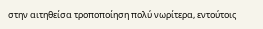στην αιτηθείσα τροποποίηση πολύ νωρίτερα, εντούτοις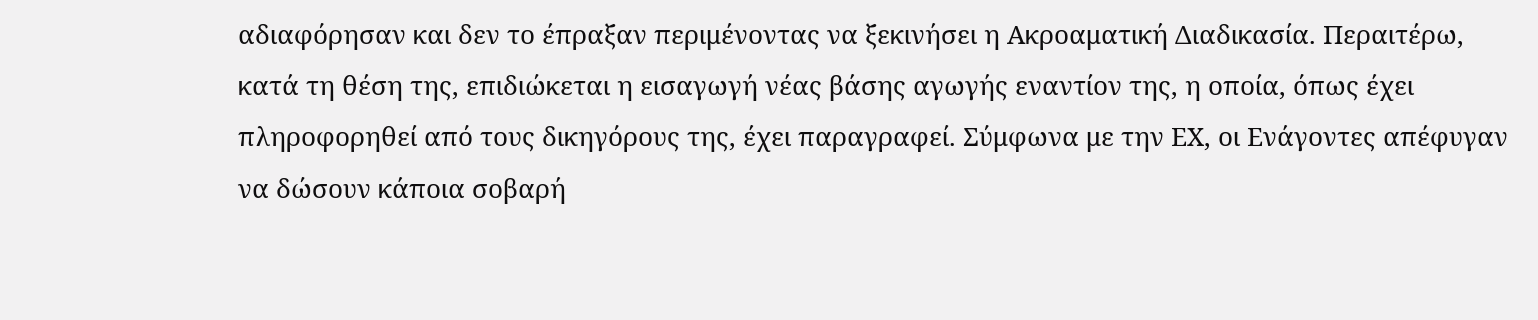αδιαφόρησαν και δεν το έπραξαν περιμένοντας να ξεκινήσει η Ακροαματική Διαδικασία. Περαιτέρω, κατά τη θέση της, επιδιώκεται η εισαγωγή νέας βάσης αγωγής εναντίον της, η οποία, όπως έχει πληροφορηθεί από τους δικηγόρους της, έχει παραγραφεί. Σύμφωνα με την ΕΧ, οι Ενάγοντες απέφυγαν να δώσουν κάποια σοβαρή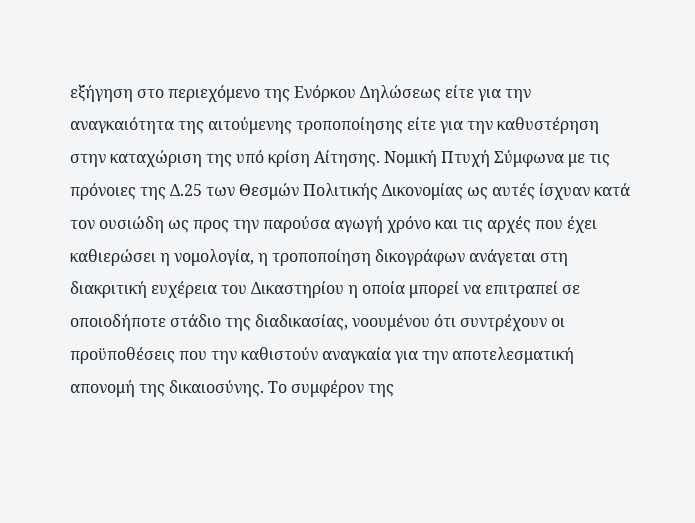εξήγηση στο περιεχόμενο της Ενόρκου Δηλώσεως είτε για την αναγκαιότητα της αιτούμενης τροποποίησης είτε για την καθυστέρηση στην καταχώριση της υπό κρίση Αίτησης. Νομική Πτυχή Σύμφωνα με τις πρόνοιες της Δ.25 των Θεσμών Πολιτικής Δικονομίας ως αυτές ίσχυαν κατά τον ουσιώδη ως προς την παρούσα αγωγή χρόνο και τις αρχές που έχει καθιερώσει η νομολογία, η τροποποίηση δικογράφων ανάγεται στη διακριτική ευχέρεια του Δικαστηρίου η οποία μπορεί να επιτραπεί σε οποιοδήποτε στάδιο της διαδικασίας, νοουμένου ότι συντρέχουν οι προϋποθέσεις που την καθιστούν αναγκαία για την αποτελεσματική απονομή της δικαιοσύνης. Το συμφέρον της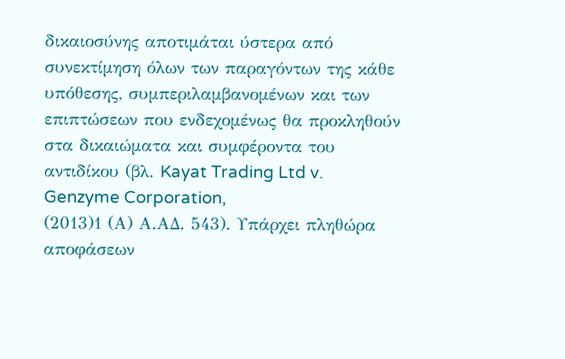δικαιοσύνης αποτιμάται ύστερα από συνεκτίμηση όλων των παραγόντων της κάθε υπόθεσης, συμπεριλαμβανομένων και των επιπτώσεων που ενδεχομένως θα προκληθούν στα δικαιώματα και συμφέροντα του αντιδίκου (βλ. Kayat Trading Ltd v. Genzyme Corporation,
(2013)1 (Α) Α.ΑΔ. 543). Υπάρχει πληθώρα αποφάσεων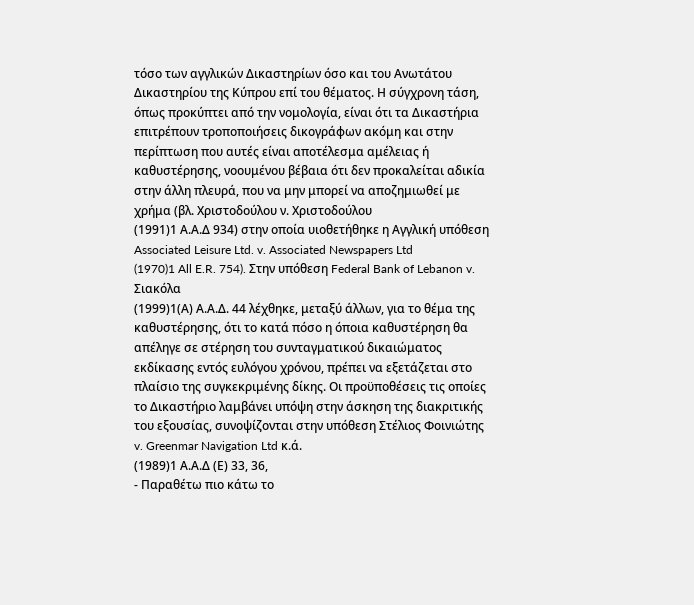τόσο των αγγλικών Δικαστηρίων όσο και του Ανωτάτου Δικαστηρίου της Κύπρου επί του θέματος. Η σύγχρονη τάση, όπως προκύπτει από την νομολογία, είναι ότι τα Δικαστήρια επιτρέπουν τροποποιήσεις δικογράφων ακόμη και στην περίπτωση που αυτές είναι αποτέλεσμα αμέλειας ή καθυστέρησης, νοουμένου βέβαια ότι δεν προκαλείται αδικία στην άλλη πλευρά, που να μην μπορεί να αποζημιωθεί με χρήμα (βλ. Χριστοδούλου ν. Χριστοδούλου
(1991)1 Α.Α.Δ 934) στην οποία υιοθετήθηκε η Αγγλική υπόθεση Associated Leisure Ltd. v. Associated Newspapers Ltd
(1970)1 All E.R. 754). Στην υπόθεση Federal Bank of Lebanon v. Σιακόλα
(1999)1(Α) Α.Α.Δ. 44 λέχθηκε, μεταξύ άλλων, για το θέμα της καθυστέρησης, ότι το κατά πόσο η όποια καθυστέρηση θα απέληγε σε στέρηση του συνταγματικού δικαιώματος εκδίκασης εντός ευλόγου χρόνου, πρέπει να εξετάζεται στο πλαίσιο της συγκεκριμένης δίκης. Οι προϋποθέσεις τις οποίες το Δικαστήριο λαμβάνει υπόψη στην άσκηση της διακριτικής του εξουσίας, συνοψίζονται στην υπόθεση Στέλιος Φοινιώτης v. Greenmar Navigation Ltd κ.ά.
(1989)1 Α.Α.Δ (Ε) 33, 36,
- Παραθέτω πιο κάτω το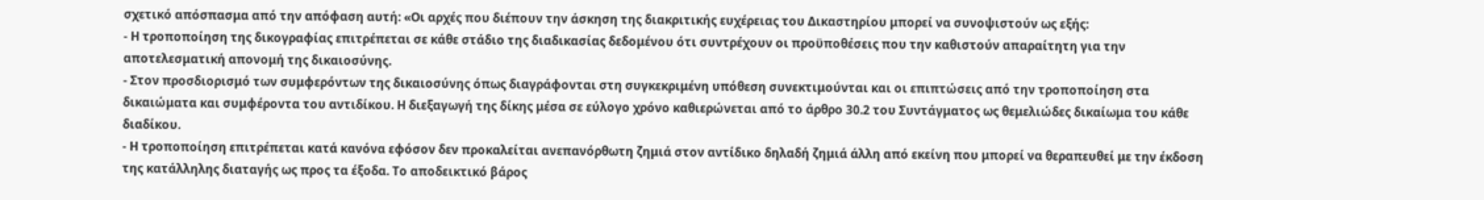σχετικό απόσπασμα από την απόφαση αυτή: «Οι αρχές που διέπουν την άσκηση της διακριτικής ευχέρειας του Δικαστηρίου μπορεί να συνοψιστούν ως εξής:
- Η τροποποίηση της δικογραφίας επιτρέπεται σε κάθε στάδιο της διαδικασίας δεδομένου ότι συντρέχουν οι προϋποθέσεις που την καθιστούν απαραίτητη για την αποτελεσματική απονομή της δικαιοσύνης.
- Στον προσδιορισμό των συμφερόντων της δικαιοσύνης όπως διαγράφονται στη συγκεκριμένη υπόθεση συνεκτιμούνται και οι επιπτώσεις από την τροποποίηση στα δικαιώματα και συμφέροντα του αντιδίκου. Η διεξαγωγή της δίκης μέσα σε εύλογο χρόνο καθιερώνεται από το άρθρο 30.2 του Συντάγματος ως θεμελιώδες δικαίωμα του κάθε διαδίκου.
- Η τροποποίηση επιτρέπεται κατά κανόνα εφόσον δεν προκαλείται ανεπανόρθωτη ζημιά στον αντίδικο δηλαδή ζημιά άλλη από εκείνη που μπορεί να θεραπευθεί με την έκδοση της κατάλληλης διαταγής ως προς τα έξοδα. Το αποδεικτικό βάρος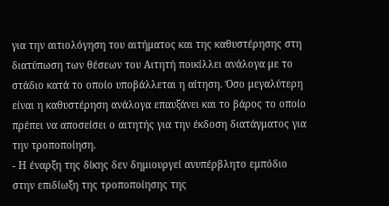για την αιτιολόγηση του αιτήματος και της καθυστέρησης στη διατύπωση των θέσεων του Αιτητή ποικίλλει ανάλογα με το στάδιο κατά το οποίο υποβάλλεται η αίτηση. Όσο μεγαλύτερη είναι η καθυστέρηση ανάλογα επαυξάνει και το βάρος το οποίο πρέπει να αποσείσει ο αιτητής για την έκδοση διατάγματος για την τροποποίηση.
- Η έναρξη της δίκης δεν δημιουργεί ανυπέρβλητο εμπόδιο στην επιδίωξη της τροποποίησης της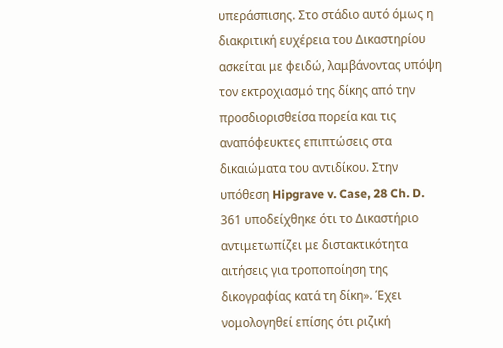υπεράσπισης. Στο στάδιο αυτό όμως η διακριτική ευχέρεια του Δικαστηρίου ασκείται με φειδώ, λαμβάνοντας υπόψη τον εκτροχιασμό της δίκης από την προσδιορισθείσα πορεία και τις αναπόφευκτες επιπτώσεις στα δικαιώματα του αντιδίκου. Στην υπόθεση Hipgrave v. Case, 28 Ch. D. 361 υποδείχθηκε ότι το Δικαστήριο αντιμετωπίζει με διστακτικότητα αιτήσεις για τροποποίηση της δικογραφίας κατά τη δίκη». Έχει νομολογηθεί επίσης ότι ριζική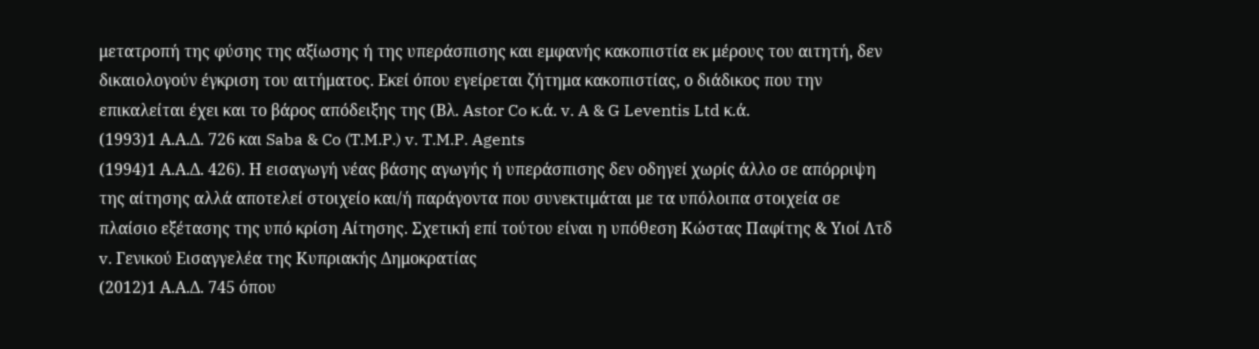μετατροπή της φύσης της αξίωσης ή της υπεράσπισης και εμφανής κακοπιστία εκ μέρους του αιτητή, δεν δικαιολογούν έγκριση του αιτήματος. Εκεί όπου εγείρεται ζήτημα κακοπιστίας, ο διάδικος που την επικαλείται έχει και το βάρος απόδειξης της (Βλ. Astor Co κ.ά. v. A & G Leventis Ltd κ.ά.
(1993)1 Α.Α.Δ. 726 και Saba & Co (T.M.P.) v. T.M.P. Agents
(1994)1 Α.Α.Δ. 426). Η εισαγωγή νέας βάσης αγωγής ή υπεράσπισης δεν οδηγεί χωρίς άλλο σε απόρριψη της αίτησης αλλά αποτελεί στοιχείο και/ή παράγοντα που συνεκτιμάται με τα υπόλοιπα στοιχεία σε πλαίσιο εξέτασης της υπό κρίση Αίτησης. Σχετική επί τούτου είναι η υπόθεση Κώστας Παφίτης & Υιοί Λτδ v. Γενικού Εισαγγελέα της Κυπριακής Δημοκρατίας
(2012)1 Α.Α.Δ. 745 όπου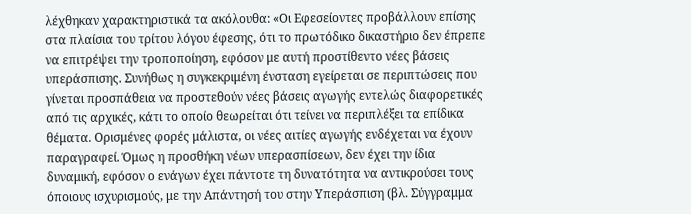λέχθηκαν χαρακτηριστικά τα ακόλουθα: «Οι Εφεσείοντες προβάλλουν επίσης στα πλαίσια του τρίτου λόγου έφεσης, ότι το πρωτόδικο δικαστήριο δεν έπρεπε να επιτρέψει την τροποποίηση, εφόσον με αυτή προστίθεντο νέες βάσεις υπεράσπισης. Συνήθως η συγκεκριμένη ένσταση εγείρεται σε περιπτώσεις που γίνεται προσπάθεια να προστεθούν νέες βάσεις αγωγής εντελώς διαφορετικές από τις αρχικές, κάτι το οποίο θεωρείται ότι τείνει να περιπλέξει τα επίδικα θέματα. Ορισμένες φορές μάλιστα, οι νέες αιτίες αγωγής ενδέχεται να έχουν παραγραφεί. Όμως η προσθήκη νέων υπερασπίσεων, δεν έχει την ίδια δυναμική, εφόσον ο ενάγων έχει πάντοτε τη δυνατότητα να αντικρούσει τους όποιους ισχυρισμούς, με την Απάντησή του στην Υπεράσπιση (βλ. Σύγγραμμα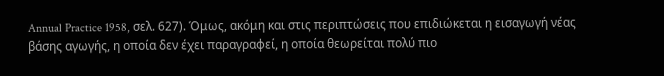Annual Practice 1958, σελ. 627). Όμως, ακόμη και στις περιπτώσεις που επιδιώκεται η εισαγωγή νέας βάσης αγωγής, η οποία δεν έχει παραγραφεί, η οποία θεωρείται πολύ πιο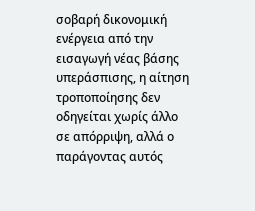σοβαρή δικονομική ενέργεια από την εισαγωγή νέας βάσης υπεράσπισης, η αίτηση τροποποίησης δεν οδηγείται χωρίς άλλο σε απόρριψη, αλλά ο παράγοντας αυτός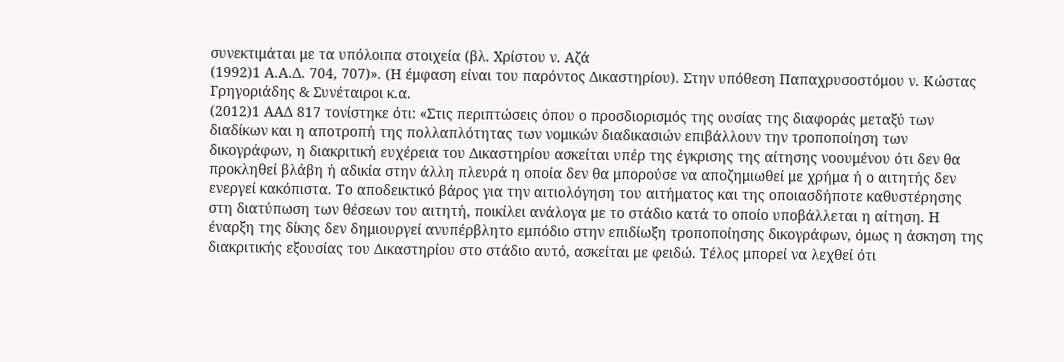συνεκτιμάται με τα υπόλοιπα στοιχεία (βλ. Χρίστου ν. Αζά
(1992)1 Α.Α.Δ. 704, 707)». (Η έμφαση είναι του παρόντος Δικαστηρίου). Στην υπόθεση Παπαχρυσοστόμου ν. Κώστας Γρηγοριάδης & Συνέταιροι κ.α.
(2012)1 ΑΑΔ 817 τονίστηκε ότι: «Στις περιπτώσεις όπου ο προσδιορισμός της ουσίας της διαφοράς μεταξύ των διαδίκων και η αποτροπή της πολλαπλότητας των νομικών διαδικασιών επιβάλλουν την τροποποίηση των δικογράφων, η διακριτική ευχέρεια του Δικαστηρίου ασκείται υπέρ της έγκρισης της αίτησης νοουμένου ότι δεν θα προκληθεί βλάβη ή αδικία στην άλλη πλευρά η οποία δεν θα μπορούσε να αποζημιωθεί με χρήμα ή ο αιτητής δεν ενεργεί κακόπιστα. Το αποδεικτικό βάρος για την αιτιολόγηση του αιτήματος και της οποιασδήποτε καθυστέρησης στη διατύπωση των θέσεων του αιτητή, ποικίλει ανάλογα με το στάδιο κατά το οποίο υποβάλλεται η αίτηση. Η έναρξη της δίκης δεν δημιουργεί ανυπέρβλητο εμπόδιο στην επιδίωξη τροποποίησης δικογράφων, όμως η άσκηση της διακριτικής εξουσίας του Δικαστηρίου στο στάδιο αυτό, ασκείται με φειδώ. Τέλος μπορεί να λεχθεί ότι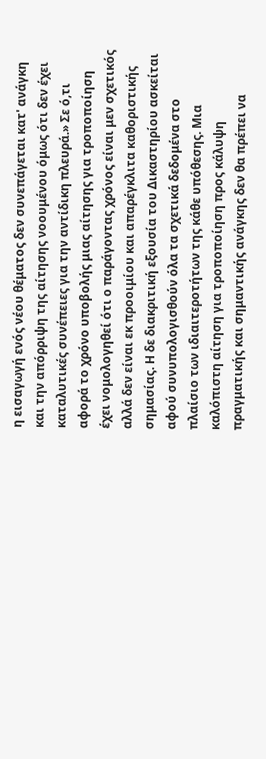η εισαγωγή ενός νέου θέματος δεν συνεπάγεται κατ' ανάγκη και την απόρριψη της αίτησης νοουμένου όμως ότι δεν έχει καταλυτικές συνέπειες για την αντίδικη πλευρά.» Σε ό,τι αφορά το χρόνο υποβολής μιας αίτησης για τροποποίηση έχει νομολογηθεί ότι ο παράγοντας χρόνος είναι μεν σχετικός αλλά δεν είναι εκ προοιμίου και απαρέγκλιτα καθοριστικής σημασίας. Η δε διακριτική εξουσία του Δικαστηρίου ασκείται αφού συνυπολογισθούν όλα τα σχετικά δεδομένα στο πλαίσιο των ιδιαιτεροτήτων της κάθε υπόθεσης. Μια καλόπιστη αίτηση για τροποποίηση προς κάλυψη πραγματικής και σημαντικής ανάγκης δεν θα πρέπει να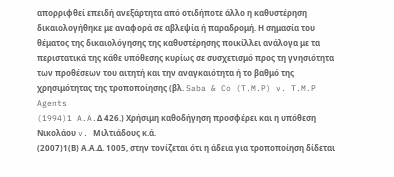απορριφθεί επειδή ανεξάρτητα από οτιδήποτε άλλο η καθυστέρηση δικαιολογήθηκε με αναφορά σε αβλεψία ή παραδρομή. Η σημασία του θέματος της δικαιολόγησης της καθυστέρησης ποικίλλει ανάλογα με τα περιστατικά της κάθε υπόθεσης κυρίως σε συσχετισμό προς τη γνησιότητα των προθέσεων του αιτητή και την αναγκαιότητα ή το βαθμό της χρησιμότητας της τροποποίησης (βλ. Saba & Co (T.M.P) v. T.M.P Agents
(1994)1 A.A.Δ 426.) Χρήσιμη καθοδήγηση προσφέρει και η υπόθεση Νικολάου v. Μιλτιάδους κ.ά.
(2007)1(Β) Α.Α.Δ. 1005, στην τονίζεται ότι η άδεια για τροποποίηση δίδεται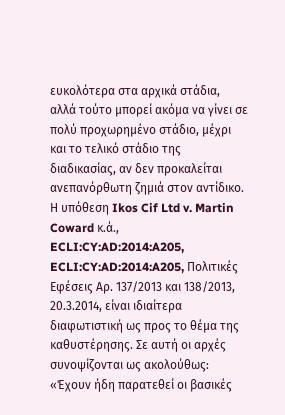ευκολότερα στα αρχικά στάδια, αλλά τούτο μπορεί ακόμα να γίνει σε πολύ προχωρημένο στάδιο, μέχρι και το τελικό στάδιο της διαδικασίας, αν δεν προκαλείται ανεπανόρθωτη ζημιά στον αντίδικο. Η υπόθεση Ikos Cif Ltd v. Martin Coward κ.ά., ECLI:CY:AD:2014:A205, ECLI:CY:AD:2014:A205, Πολιτικές Εφέσεις Αρ. 137/2013 και 138/2013, 20.3.2014, είναι ιδιαίτερα διαφωτιστική ως προς το θέμα της καθυστέρησης. Σε αυτή οι αρχές συνοψίζονται ως ακολούθως: «Έχουν ήδη παρατεθεί οι βασικές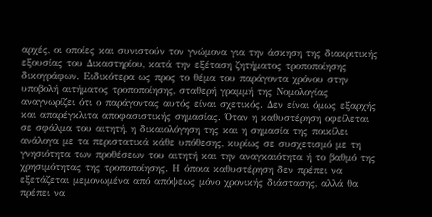αρχές, οι οποίες και συνιστούν τον γνώμονα για την άσκηση της διακριτικής εξουσίας του Δικαστηρίου, κατά την εξέταση ζητήματος τροποποίησης δικογράφων. Ειδικότερα ως προς το θέμα του παράγοντα χρόνου στην υποβολή αιτήματος τροποποίησης, σταθερή γραμμή της Νομολογίας αναγνωρίζει ότι ο παράγοντας αυτός είναι σχετικός. Δεν είναι όμως εξαρχής και απαρέγκλιτα αποφασιστικής σημασίας. Όταν η καθυστέρηση οφείλεται σε σφάλμα του αιτητή, η δικαιολόγηση της και η σημασία της ποικίλει ανάλογα με τα περιστατικά κάθε υπόθεσης, κυρίως σε συσχετισμό με τη γνησιότητα των προθέσεων του αιτητή και την αναγκαιότητα ή το βαθμό της χρησιμότητας της τροποποίησης. Η όποια καθυστέρηση δεν πρέπει να εξετάζεται μεμονωμένα από απόψεως μόνο χρονικής διάστασης, αλλά θα πρέπει να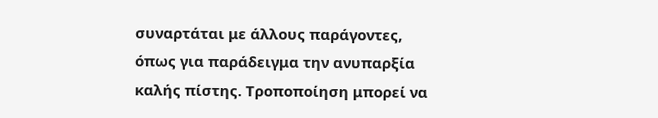συναρτάται με άλλους παράγοντες, όπως για παράδειγμα την ανυπαρξία καλής πίστης. Τροποποίηση μπορεί να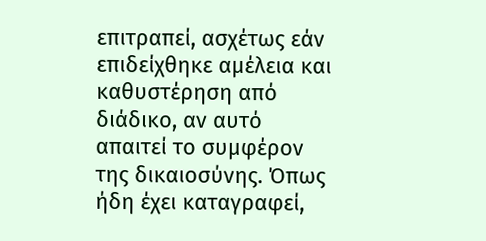επιτραπεί, ασχέτως εάν επιδείχθηκε αμέλεια και καθυστέρηση από διάδικο, αν αυτό απαιτεί το συμφέρον της δικαιοσύνης. Όπως ήδη έχει καταγραφεί,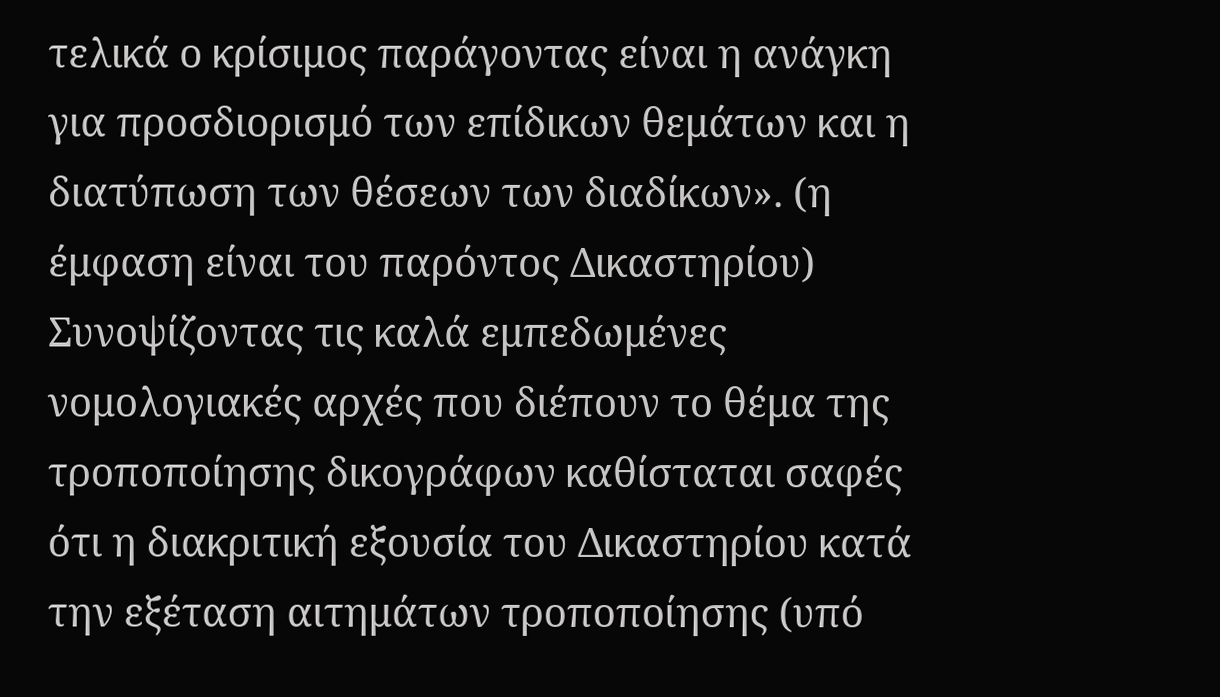τελικά ο κρίσιμος παράγοντας είναι η ανάγκη για προσδιορισμό των επίδικων θεμάτων και η διατύπωση των θέσεων των διαδίκων». (η έμφαση είναι του παρόντος Δικαστηρίου) Συνοψίζοντας τις καλά εμπεδωμένες νομολογιακές αρχές που διέπουν το θέμα της τροποποίησης δικογράφων καθίσταται σαφές ότι η διακριτική εξουσία του Δικαστηρίου κατά την εξέταση αιτημάτων τροποποίησης (υπό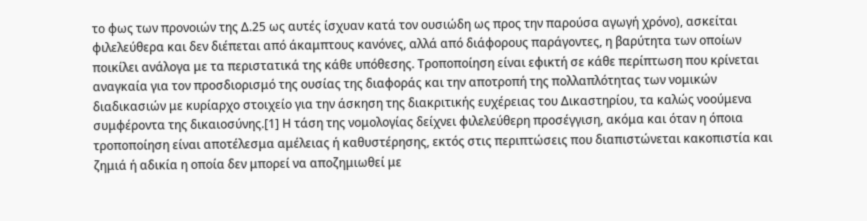το φως των προνοιών της Δ.25 ως αυτές ίσχυαν κατά τον ουσιώδη ως προς την παρούσα αγωγή χρόνο), ασκείται φιλελεύθερα και δεν διέπεται από άκαμπτους κανόνες, αλλά από διάφορους παράγοντες, η βαρύτητα των οποίων ποικίλει ανάλογα με τα περιστατικά της κάθε υπόθεσης. Τροποποίηση είναι εφικτή σε κάθε περίπτωση που κρίνεται αναγκαία για τον προσδιορισμό της ουσίας της διαφοράς και την αποτροπή της πολλαπλότητας των νομικών διαδικασιών με κυρίαρχο στοιχείο για την άσκηση της διακριτικής ευχέρειας του Δικαστηρίου, τα καλώς νοούμενα συμφέροντα της δικαιοσύνης.[1] Η τάση της νομολογίας δείχνει φιλελεύθερη προσέγγιση, ακόμα και όταν η όποια τροποποίηση είναι αποτέλεσμα αμέλειας ή καθυστέρησης, εκτός στις περιπτώσεις που διαπιστώνεται κακοπιστία και ζημιά ή αδικία η οποία δεν μπορεί να αποζημιωθεί με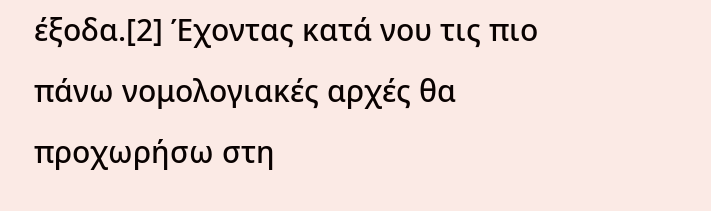έξοδα.[2] Έχοντας κατά νου τις πιο πάνω νομολογιακές αρχές θα προχωρήσω στη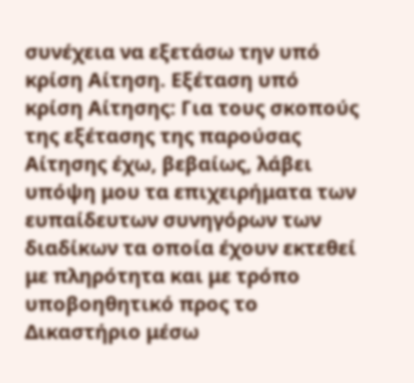συνέχεια να εξετάσω την υπό κρίση Αίτηση. Εξέταση υπό κρίση Αίτησης: Για τους σκοπούς της εξέτασης της παρούσας Αίτησης έχω, βεβαίως, λάβει υπόψη μου τα επιχειρήματα των ευπαίδευτων συνηγόρων των διαδίκων τα οποία έχουν εκτεθεί με πληρότητα και με τρόπο υποβοηθητικό προς το Δικαστήριο μέσω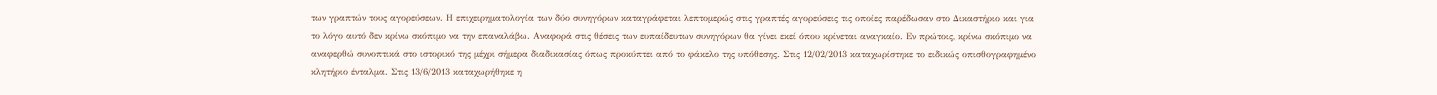των γραπτών τους αγορεύσεων. Η επιχειρηματολογία των δύο συνηγόρων καταγράφεται λεπτομερώς στις γραπτές αγορεύσεις τις οποίες παρέδωσαν στο Δικαστήριο και για το λόγο αυτό δεν κρίνω σκόπιμο να την επαναλάβω. Αναφορά στις θέσεις των ευπαίδευτων συνηγόρων θα γίνει εκεί όπου κρίνεται αναγκαίο. Εν πρώτοις, κρίνω σκόπιμο να αναφερθώ συνοπτικά στο ιστορικό της μέχρι σήμερα διαδικασίας όπως προκύπτει από το φάκελο της υπόθεσης. Στις 12/02/2013 καταχωρίστηκε το ειδικώς οπισθογραφημένο κλητήριο ένταλμα. Στις 13/6/2013 καταχωρήθηκε η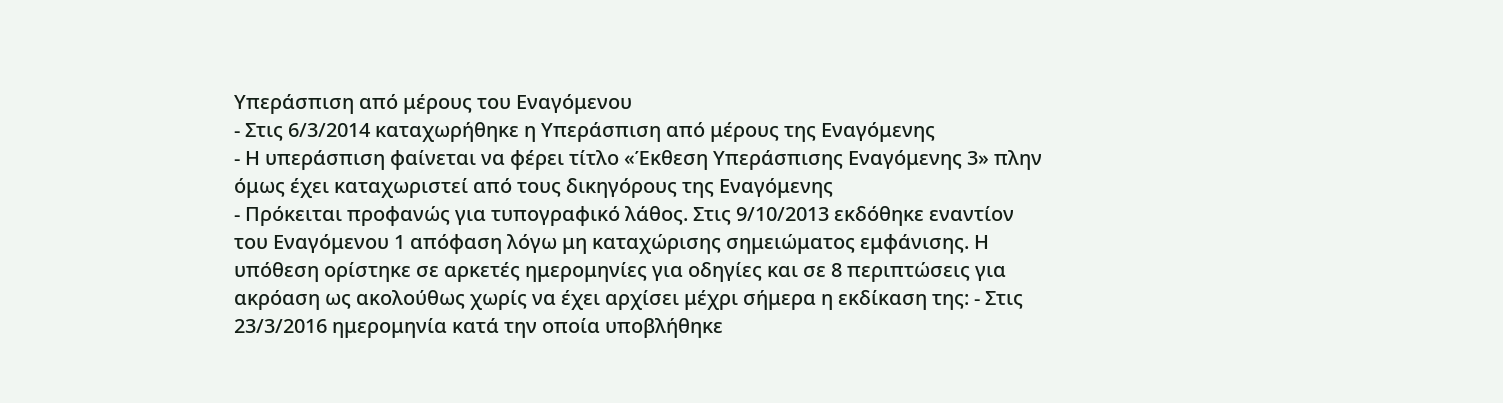Υπεράσπιση από μέρους του Εναγόμενου
- Στις 6/3/2014 καταχωρήθηκε η Υπεράσπιση από μέρους της Εναγόμενης
- Η υπεράσπιση φαίνεται να φέρει τίτλο «Έκθεση Υπεράσπισης Εναγόμενης 3» πλην όμως έχει καταχωριστεί από τους δικηγόρους της Εναγόμενης
- Πρόκειται προφανώς για τυπογραφικό λάθος. Στις 9/10/2013 εκδόθηκε εναντίον του Εναγόμενου 1 απόφαση λόγω μη καταχώρισης σημειώματος εμφάνισης. Η υπόθεση ορίστηκε σε αρκετές ημερομηνίες για οδηγίες και σε 8 περιπτώσεις για ακρόαση ως ακολούθως χωρίς να έχει αρχίσει μέχρι σήμερα η εκδίκαση της: - Στις 23/3/2016 ημερομηνία κατά την οποία υποβλήθηκε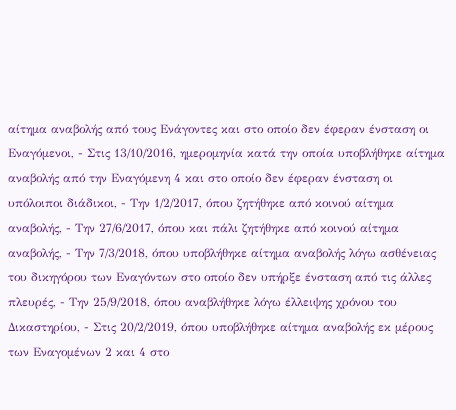αίτημα αναβολής από τους Ενάγοντες και στο οποίο δεν έφεραν ένσταση οι Εναγόμενοι, - Στις 13/10/2016, ημερομηνία κατά την οποία υποβλήθηκε αίτημα αναβολής από την Εναγόμενη 4 και στο οποίο δεν έφεραν ένσταση οι υπόλοιποι διάδικοι, - Την 1/2/2017, όπου ζητήθηκε από κοινού αίτημα αναβολής, - Την 27/6/2017, όπου και πάλι ζητήθηκε από κοινού αίτημα αναβολής, - Την 7/3/2018, όπου υποβλήθηκε αίτημα αναβολής λόγω ασθένειας του δικηγόρου των Εναγόντων στο οποίο δεν υπήρξε ένσταση από τις άλλες πλευρές, - Την 25/9/2018, όπου αναβλήθηκε λόγω έλλειψης χρόνου του Δικαστηρίου, - Στις 20/2/2019, όπου υποβλήθηκε αίτημα αναβολής εκ μέρους των Εναγομένων 2 και 4 στο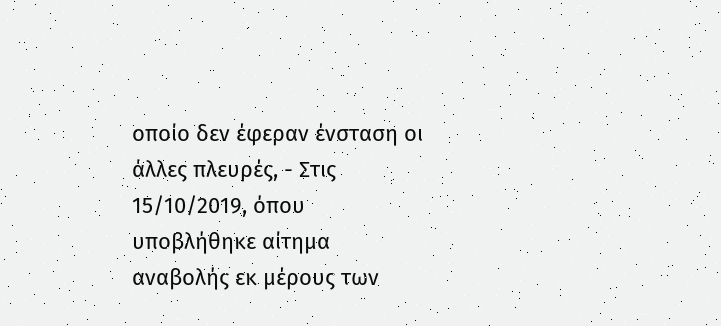οποίο δεν έφεραν ένσταση οι άλλες πλευρές, - Στις 15/10/2019, όπου υποβλήθηκε αίτημα αναβολής εκ μέρους των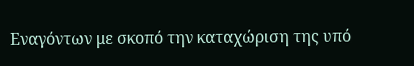Εναγόντων με σκοπό την καταχώριση της υπό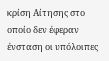κρίση Αίτησης στο οποίο δεν έφεραν ένσταση οι υπόλοιπες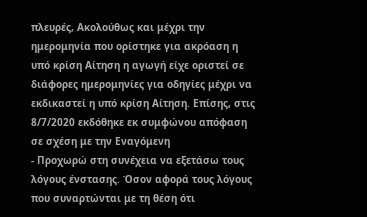πλευρές, Ακολούθως και μέχρι την ημερομηνία που ορίστηκε για ακρόαση η υπό κρίση Αίτηση η αγωγή είχε οριστεί σε διάφορες ημερομηνίες για οδηγίες μέχρι να εκδικαστεί η υπό κρίση Αίτηση. Επίσης, στις 8/7/2020 εκδόθηκε εκ συμφώνου απόφαση σε σχέση με την Εναγόμενη
- Προχωρώ στη συνέχεια να εξετάσω τους λόγους ένστασης. Όσον αφορά τους λόγους που συναρτώνται με τη θέση ότι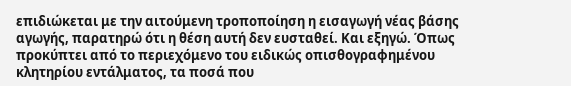επιδιώκεται με την αιτούμενη τροποποίηση η εισαγωγή νέας βάσης αγωγής, παρατηρώ ότι η θέση αυτή δεν ευσταθεί. Και εξηγώ. Όπως προκύπτει από το περιεχόμενο του ειδικώς οπισθογραφημένου κλητηρίου εντάλματος, τα ποσά που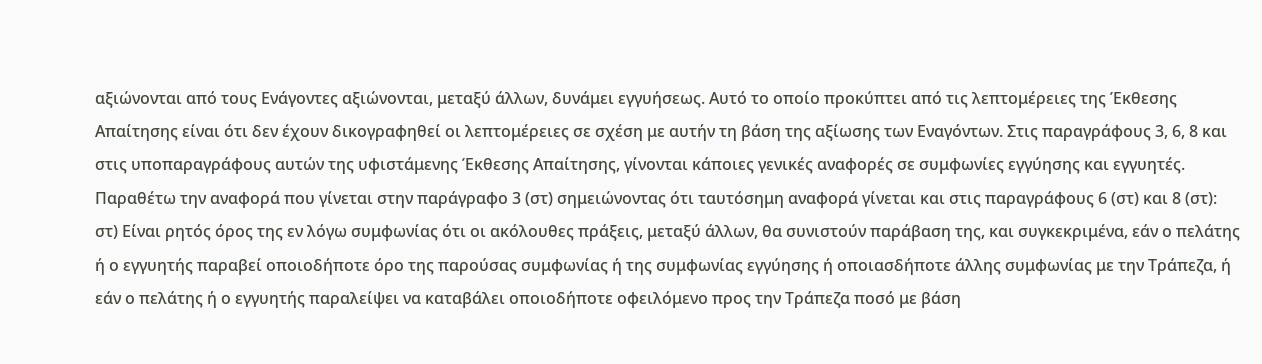αξιώνονται από τους Ενάγοντες αξιώνονται, μεταξύ άλλων, δυνάμει εγγυήσεως. Αυτό το οποίο προκύπτει από τις λεπτομέρειες της Έκθεσης Απαίτησης είναι ότι δεν έχουν δικογραφηθεί οι λεπτομέρειες σε σχέση με αυτήν τη βάση της αξίωσης των Εναγόντων. Στις παραγράφους 3, 6, 8 και στις υποπαραγράφους αυτών της υφιστάμενης Έκθεσης Απαίτησης, γίνονται κάποιες γενικές αναφορές σε συμφωνίες εγγύησης και εγγυητές. Παραθέτω την αναφορά που γίνεται στην παράγραφο 3 (στ) σημειώνοντας ότι ταυτόσημη αναφορά γίνεται και στις παραγράφους 6 (στ) και 8 (στ): στ) Είναι ρητός όρος της εν λόγω συμφωνίας ότι οι ακόλουθες πράξεις, μεταξύ άλλων, θα συνιστούν παράβαση της, και συγκεκριμένα, εάν ο πελάτης ή ο εγγυητής παραβεί οποιοδήποτε όρο της παρούσας συμφωνίας ή της συμφωνίας εγγύησης ή οποιασδήποτε άλλης συμφωνίας με την Τράπεζα, ή εάν ο πελάτης ή ο εγγυητής παραλείψει να καταβάλει οποιοδήποτε οφειλόμενο προς την Τράπεζα ποσό με βάση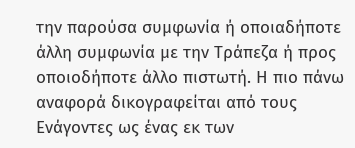την παρούσα συμφωνία ή οποιαδήποτε άλλη συμφωνία με την Τράπεζα ή προς οποιοδήποτε άλλο πιστωτή. Η πιο πάνω αναφορά δικογραφείται από τους Ενάγοντες ως ένας εκ των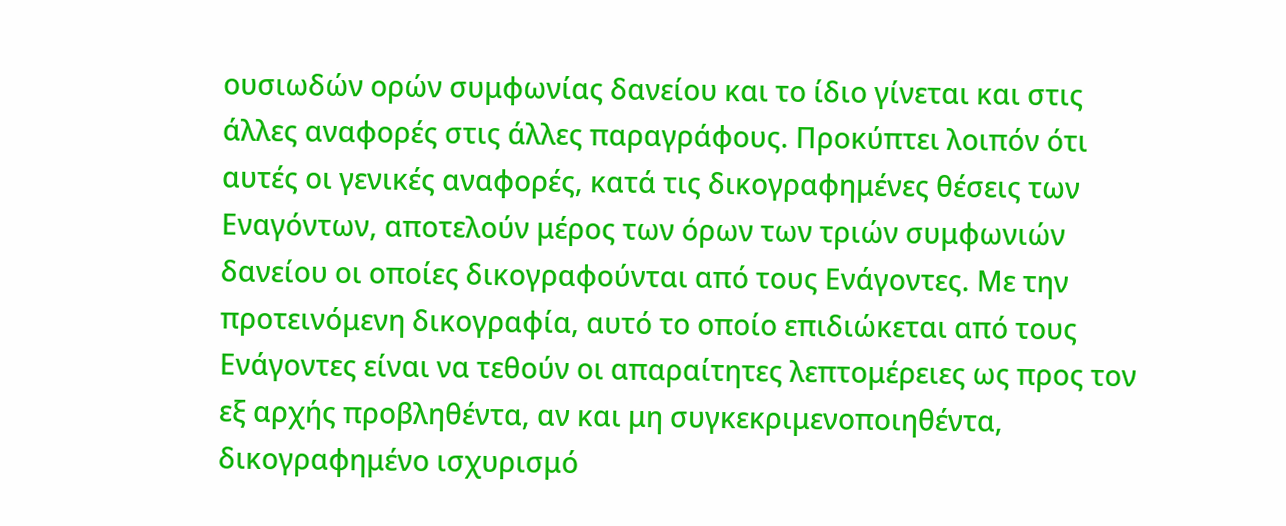ουσιωδών ορών συμφωνίας δανείου και το ίδιο γίνεται και στις άλλες αναφορές στις άλλες παραγράφους. Προκύπτει λοιπόν ότι αυτές οι γενικές αναφορές, κατά τις δικογραφημένες θέσεις των Εναγόντων, αποτελούν μέρος των όρων των τριών συμφωνιών δανείου οι οποίες δικογραφούνται από τους Ενάγοντες. Με την προτεινόμενη δικογραφία, αυτό το οποίο επιδιώκεται από τους Ενάγοντες είναι να τεθούν οι απαραίτητες λεπτομέρειες ως προς τον εξ αρχής προβληθέντα, αν και μη συγκεκριμενοποιηθέντα, δικογραφημένο ισχυρισμό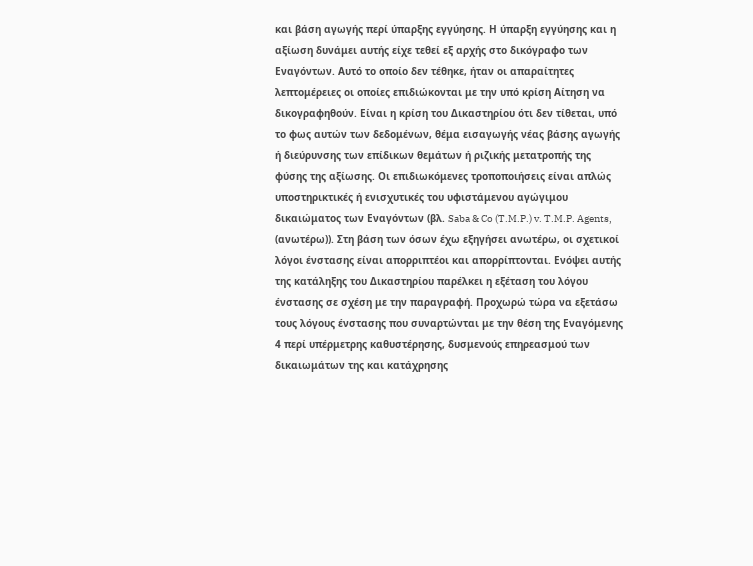και βάση αγωγής περί ύπαρξης εγγύησης. Η ύπαρξη εγγύησης και η αξίωση δυνάμει αυτής είχε τεθεί εξ αρχής στο δικόγραφο των Εναγόντων. Αυτό το οποίο δεν τέθηκε, ήταν οι απαραίτητες λεπτομέρειες οι οποίες επιδιώκονται με την υπό κρίση Αίτηση να δικογραφηθούν. Είναι η κρίση του Δικαστηρίου ότι δεν τίθεται, υπό το φως αυτών των δεδομένων, θέμα εισαγωγής νέας βάσης αγωγής ή διεύρυνσης των επίδικων θεμάτων ή ριζικής μετατροπής της φύσης της αξίωσης. Οι επιδιωκόμενες τροποποιήσεις είναι απλώς υποστηρικτικές ή ενισχυτικές του υφιστάμενου αγώγιμου δικαιώματος των Εναγόντων (βλ. Saba & Co (T.M.P.) v. T.M.P. Agents, (ανωτέρω)). Στη βάση των όσων έχω εξηγήσει ανωτέρω, οι σχετικοί λόγοι ένστασης είναι απορριπτέοι και απορρίπτονται. Ενόψει αυτής της κατάληξης του Δικαστηρίου παρέλκει η εξέταση του λόγου ένστασης σε σχέση με την παραγραφή. Προχωρώ τώρα να εξετάσω τους λόγους ένστασης που συναρτώνται με την θέση της Εναγόμενης 4 περί υπέρμετρης καθυστέρησης, δυσμενούς επηρεασμού των δικαιωμάτων της και κατάχρησης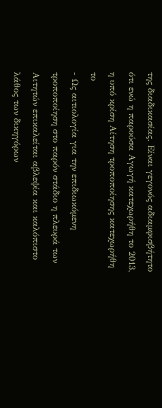της διαδικασίας. Είναι γεγονός αδιαμφισβήτητο ότι ενώ η παρούσα Αγωγή κατεχωρήθη το 2013, η υπό κρίση Αίτηση τροποποίησης κατεχωρήθη το
- Ως αιτιολογία για την επιδιωκόμενη τροποποίηση στο παρόν στάδιο η πλευρά των Αιτητών επικαλείται αβλεψία και καλόπιστο λάθος των δικηγόρων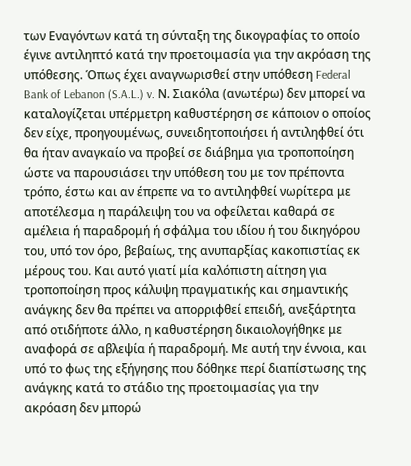των Εναγόντων κατά τη σύνταξη της δικογραφίας το οποίο έγινε αντιληπτό κατά την προετοιμασία για την ακρόαση της υπόθεσης. Όπως έχει αναγνωρισθεί στην υπόθεση Federal Bank of Lebanon (S.A.L.) v. Ν. Σιακόλα (ανωτέρω) δεν μπορεί να καταλογίζεται υπέρμετρη καθυστέρηση σε κάποιον ο οποίος δεν είχε, προηγουμένως, συνειδητοποιήσει ή αντιληφθεί ότι θα ήταν αναγκαίο να προβεί σε διάβημα για τροποποίηση ώστε να παρουσιάσει την υπόθεση του με τον πρέποντα τρόπο, έστω και αν έπρεπε να το αντιληφθεί νωρίτερα με αποτέλεσμα η παράλειψη του να οφείλεται καθαρά σε αμέλεια ή παραδρομή ή σφάλμα του ιδίου ή του δικηγόρου του, υπό τον όρο, βεβαίως, της ανυπαρξίας κακοπιστίας εκ μέρους του. Και αυτό γιατί μία καλόπιστη αίτηση για τροποποίηση προς κάλυψη πραγματικής και σημαντικής ανάγκης δεν θα πρέπει να απορριφθεί επειδή, ανεξάρτητα από οτιδήποτε άλλο, η καθυστέρηση δικαιολογήθηκε με αναφορά σε αβλεψία ή παραδρομή. Με αυτή την έννοια, και υπό το φως της εξήγησης που δόθηκε περί διαπίστωσης της ανάγκης κατά το στάδιο της προετοιμασίας για την ακρόαση δεν μπορώ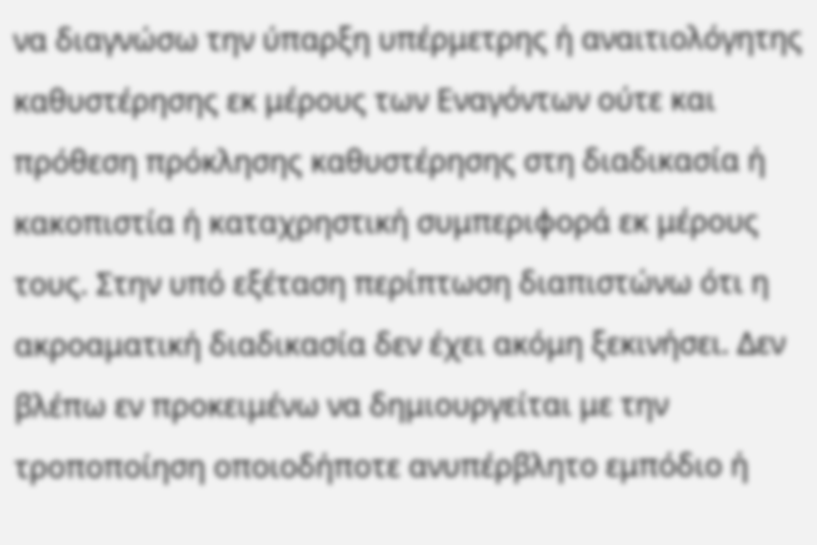να διαγνώσω την ύπαρξη υπέρμετρης ή αναιτιολόγητης καθυστέρησης εκ μέρους των Εναγόντων ούτε και πρόθεση πρόκλησης καθυστέρησης στη διαδικασία ή κακοπιστία ή καταχρηστική συμπεριφορά εκ μέρους τους. Στην υπό εξέταση περίπτωση διαπιστώνω ότι η ακροαματική διαδικασία δεν έχει ακόμη ξεκινήσει. Δεν βλέπω εν προκειμένω να δημιουργείται με την τροποποίηση οποιοδήποτε ανυπέρβλητο εμπόδιο ή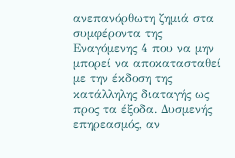ανεπανόρθωτη ζημιά στα συμφέροντα της Εναγόμενης 4 που να μην μπορεί να αποκατασταθεί με την έκδοση της κατάλληλης διαταγής ως προς τα έξοδα. Δυσμενής επηρεασμός, αν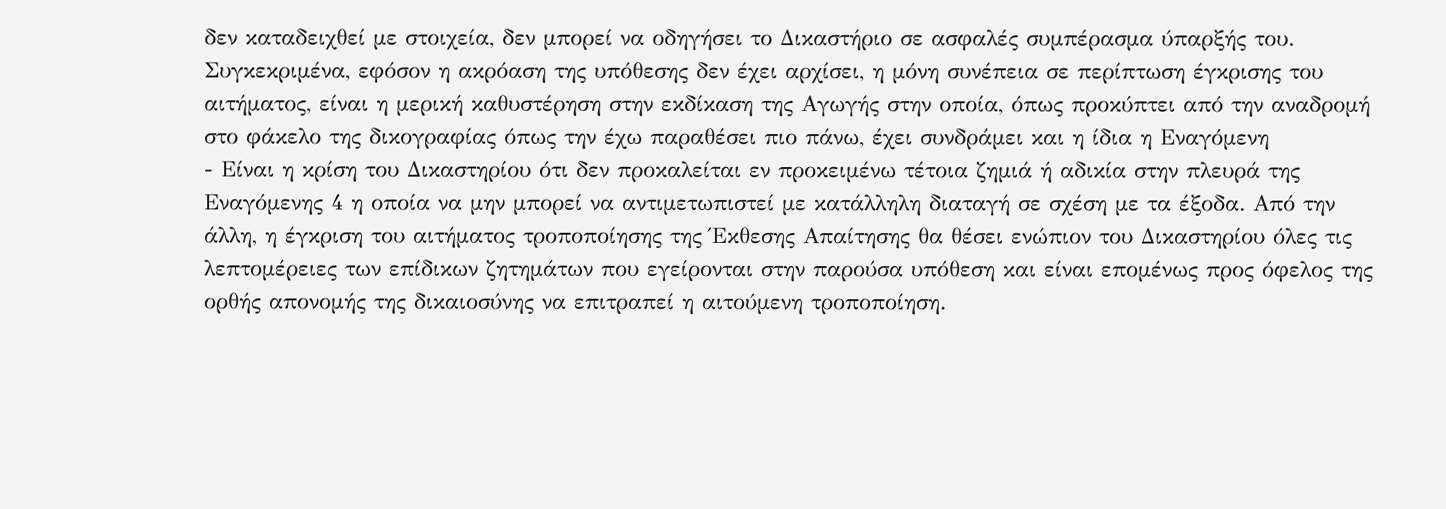δεν καταδειχθεί με στοιχεία, δεν μπορεί να οδηγήσει το Δικαστήριο σε ασφαλές συμπέρασμα ύπαρξής του. Συγκεκριμένα, εφόσον η ακρόαση της υπόθεσης δεν έχει αρχίσει, η μόνη συνέπεια σε περίπτωση έγκρισης του αιτήματος, είναι η μερική καθυστέρηση στην εκδίκαση της Αγωγής στην οποία, όπως προκύπτει από την αναδρομή στο φάκελο της δικογραφίας όπως την έχω παραθέσει πιο πάνω, έχει συνδράμει και η ίδια η Εναγόμενη
- Είναι η κρίση του Δικαστηρίου ότι δεν προκαλείται εν προκειμένω τέτοια ζημιά ή αδικία στην πλευρά της Εναγόμενης 4 η οποία να μην μπορεί να αντιμετωπιστεί με κατάλληλη διαταγή σε σχέση με τα έξοδα. Από την άλλη, η έγκριση του αιτήματος τροποποίησης της Έκθεσης Απαίτησης θα θέσει ενώπιον του Δικαστηρίου όλες τις λεπτομέρειες των επίδικων ζητημάτων που εγείρονται στην παρούσα υπόθεση και είναι επομένως προς όφελος της ορθής απονομής της δικαιοσύνης να επιτραπεί η αιτούμενη τροποποίηση.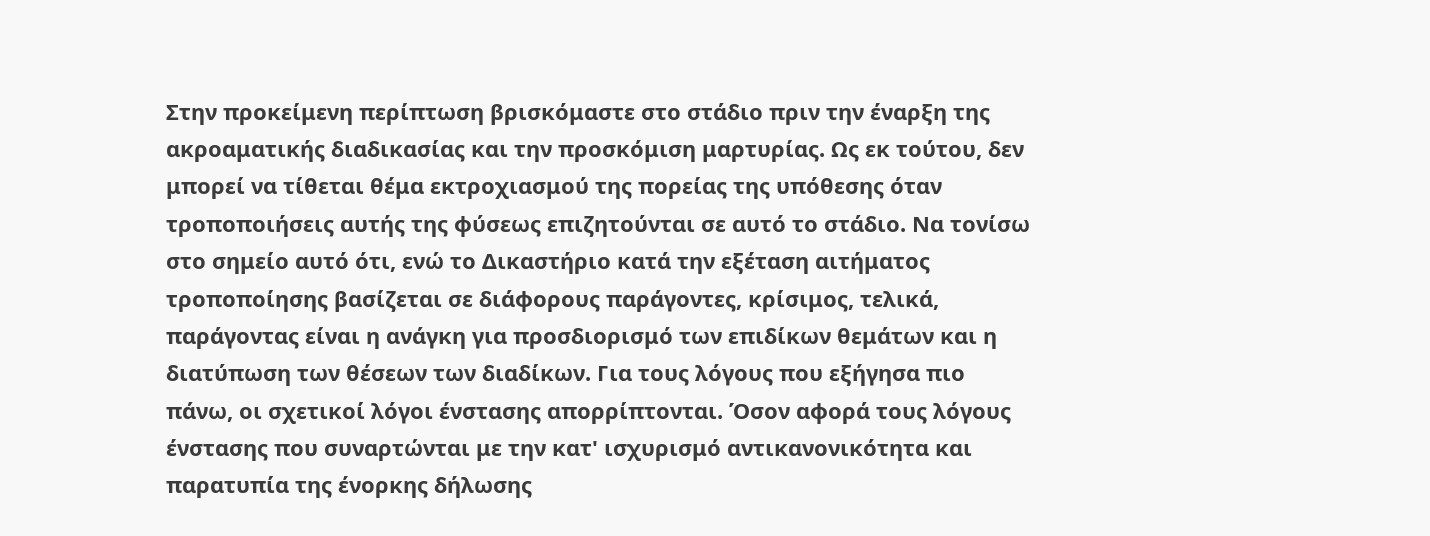Στην προκείμενη περίπτωση βρισκόμαστε στο στάδιο πριν την έναρξη της ακροαματικής διαδικασίας και την προσκόμιση μαρτυρίας. Ως εκ τούτου, δεν μπορεί να τίθεται θέμα εκτροχιασμού της πορείας της υπόθεσης όταν τροποποιήσεις αυτής της φύσεως επιζητούνται σε αυτό το στάδιο. Να τονίσω στο σημείο αυτό ότι, ενώ το Δικαστήριο κατά την εξέταση αιτήματος τροποποίησης βασίζεται σε διάφορους παράγοντες, κρίσιμος, τελικά, παράγοντας είναι η ανάγκη για προσδιορισμό των επιδίκων θεμάτων και η διατύπωση των θέσεων των διαδίκων. Για τους λόγους που εξήγησα πιο πάνω, οι σχετικοί λόγοι ένστασης απορρίπτονται. Όσον αφορά τους λόγους ένστασης που συναρτώνται με την κατ' ισχυρισμό αντικανονικότητα και παρατυπία της ένορκης δήλωσης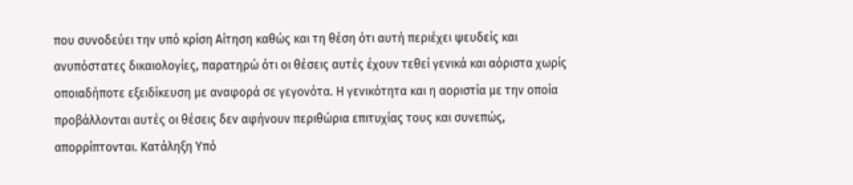που συνοδεύει την υπό κρίση Αίτηση καθώς και τη θέση ότι αυτή περιέχει ψευδείς και ανυπόστατες δικαιολογίες, παρατηρώ ότι οι θέσεις αυτές έχουν τεθεί γενικά και αόριστα χωρίς οποιαδήποτε εξειδίκευση με αναφορά σε γεγονότα. Η γενικότητα και η αοριστία με την οποία προβάλλονται αυτές οι θέσεις δεν αφήνουν περιθώρια επιτυχίας τους και συνεπώς, απορρίπτονται. Κατάληξη Υπό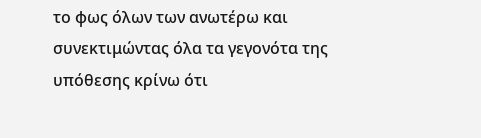το φως όλων των ανωτέρω και συνεκτιμώντας όλα τα γεγονότα της υπόθεσης κρίνω ότι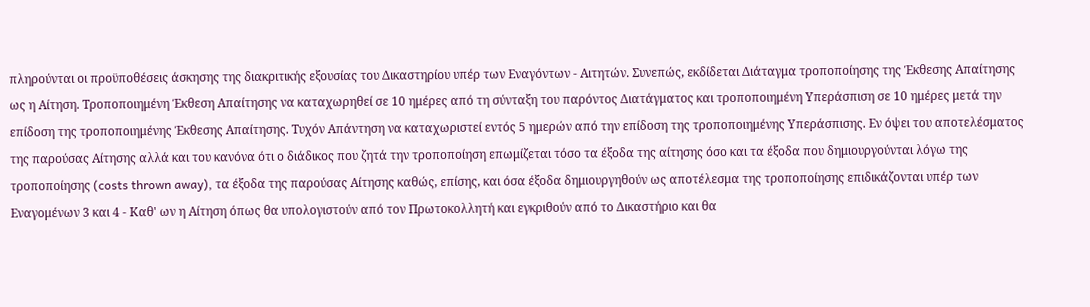πληρούνται οι προϋποθέσεις άσκησης της διακριτικής εξουσίας του Δικαστηρίου υπέρ των Εναγόντων - Αιτητών. Συνεπώς, εκδίδεται Διάταγμα τροποποίησης της Έκθεσης Απαίτησης ως η Αίτηση. Τροποποιημένη Έκθεση Απαίτησης να καταχωρηθεί σε 10 ημέρες από τη σύνταξη του παρόντος Διατάγματος και τροποποιημένη Υπεράσπιση σε 10 ημέρες μετά την επίδοση της τροποποιημένης Έκθεσης Απαίτησης. Τυχόν Απάντηση να καταχωριστεί εντός 5 ημερών από την επίδοση της τροποποιημένης Υπεράσπισης. Εν όψει του αποτελέσματος της παρούσας Αίτησης αλλά και του κανόνα ότι ο διάδικος που ζητά την τροποποίηση επωμίζεται τόσο τα έξοδα της αίτησης όσο και τα έξοδα που δημιουργούνται λόγω της τροποποίησης (costs thrown away), τα έξοδα της παρούσας Αίτησης καθώς, επίσης, και όσα έξοδα δημιουργηθούν ως αποτέλεσμα της τροποποίησης επιδικάζονται υπέρ των Εναγομένων 3 και 4 - Καθ' ων η Αίτηση όπως θα υπολογιστούν από τον Πρωτοκολλητή και εγκριθούν από το Δικαστήριο και θα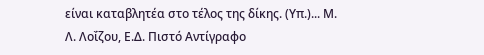είναι καταβλητέα στο τέλος της δίκης. (Υπ.)... Μ. Λ. Λοΐζου, Ε.Δ. Πιστό Αντίγραφο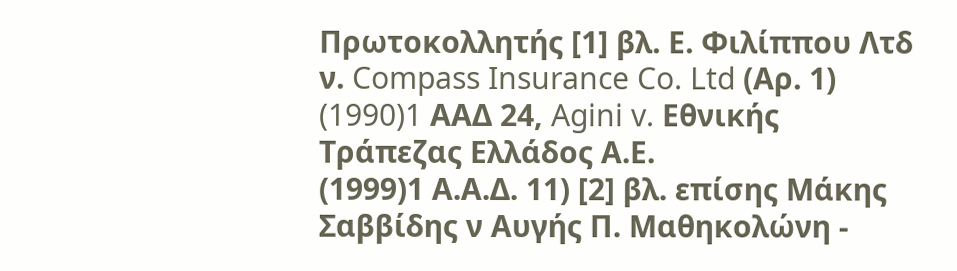Πρωτοκολλητής [1] βλ. Ε. Φιλίππου Λτδ ν. Compass Insurance Co. Ltd (Αρ. 1)
(1990)1 AAΔ 24, Agini v. Εθνικής Τράπεζας Ελλάδος Α.Ε.
(1999)1 Α.Α.Δ. 11) [2] βλ. επίσης Μάκης Σαββίδης ν Αυγής Π. Μαθηκολώνη -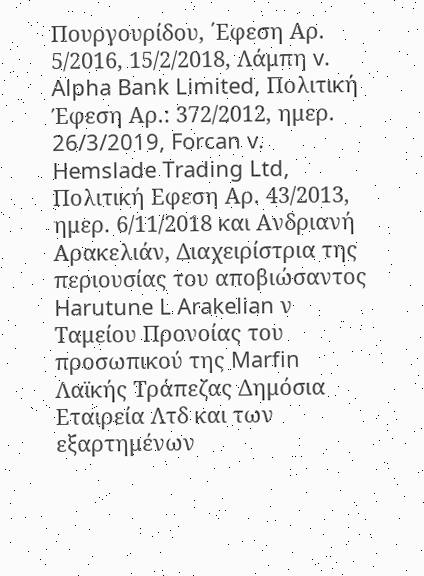Πουργουρίδου, ΄Εφεση Αρ. 5/2016, 15/2/2018, Λάμπη v. Alpha Bank Limited, Πολιτική Έφεση Αρ.: 372/2012, ημερ. 26/3/2019, Forcan v. Hemslade Trading Ltd, Πολιτική Εφεση Αρ. 43/2013, ημερ. 6/11/2018 και Ανδριανή Αρακελιάν, Διαχειρίστρια της περιουσίας του αποβιώσαντος Harutune L Arakelian ν Ταμείου Προνοίας του προσωπικού της Marfin Λαϊκής Τράπεζας Δημόσια Εταιρεία Λτδ και των εξαρτημένων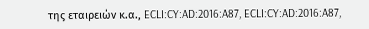της εταιρειών κ.α., ECLI:CY:AD:2016:A87, ECLI:CY:AD:2016:A87,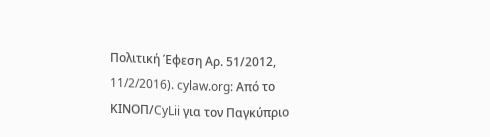Πολιτική Έφεση Αρ. 51/2012, 11/2/2016). cylaw.org: Από το ΚΙΝOΠ/CyLii για τον Παγκύπριο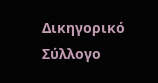Δικηγορικό Σύλλογο